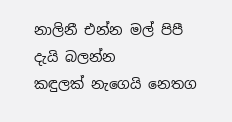නාලිනී එන්න මල් පිපී දැයි බලන්න
කඳුලක් නැගෙයි නෙතග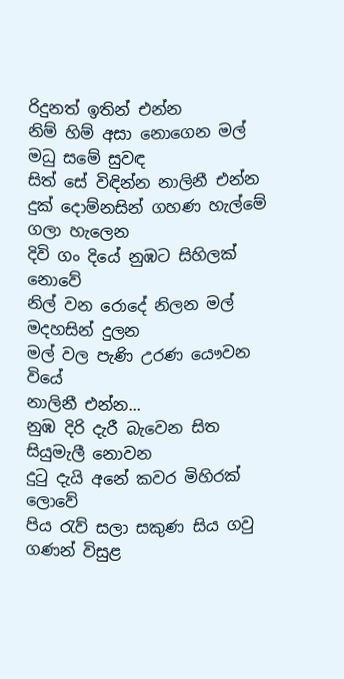රිදුනත් ඉතින් එන්න
නිම් හිම් අසා නොගෙන මල් මධු සමේ සුවඳ
සිත් සේ විඳින්න නාලිනී එන්න
දුක් දොම්නසින් ගහණ හැල්මේ ගලා හැලෙන
දිවි ගං දියේ නුඹට සිහිලක් නොවේ
නිල් වන රොදේ නිලන මල් මදහසින් දුලන
මල් වල පැණි උරණ යෞවන වියේ
නාලිනී එන්න...
නුඹ දිරි දැරී බැවෙන සිත සියුමැලී නොවන
දුටු දැයි අනේ කවර මිහිරක් ලොවේ
පිය රැව් සලා සකුණ සිය ගවු ගණන් විසුළ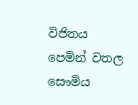විජිතය පෙමින් වතල සෞමිය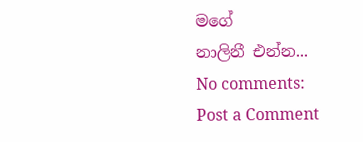මගේ
නාලිනී එන්න...
No comments:
Post a Comment